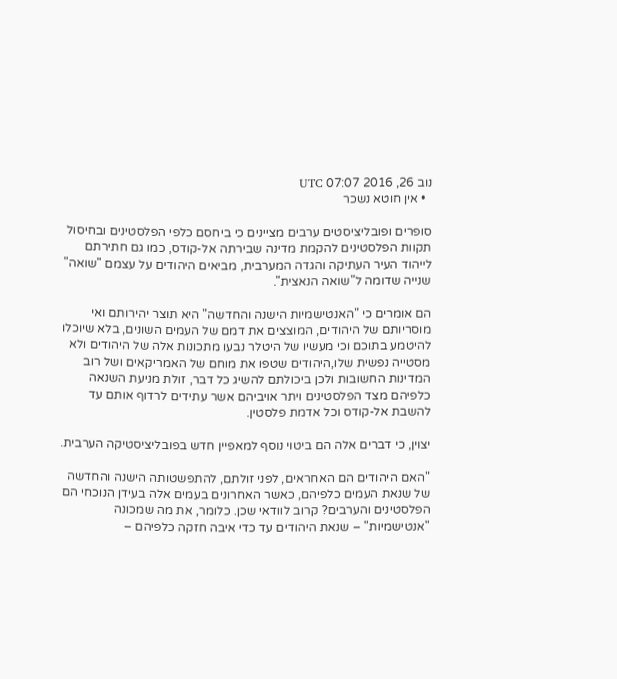נוב 26, 2016 07:07 UTC
  • אין חוטא נשכר

סופרים ופובליציסטים ערבים מציינים כי ביחסם כלפי הפלסטינים ובחיסול תקוות הפלסטינים להקמת מדינה שבירתה אל-קודס, כמו גם חתירתם לייהוד העיר העתיקה והגדה המערבית, מביאים היהודים על עצמם "שואה" שנייה שדומה ל"שואה הנאצית".

הם אומרים כי "האנטישמיות הישנה והחדשה" היא תוצר יהירותם ואי מוסריותם של היהודים, המוצצים את דמם של העמים השונים, בלא שיוכלו להיטמע בתוכם וכי מעשיו של היטלר נבעו מתכונות אלה של היהודים ולא מסטייה נפשית שלו,היהודים שטפו את מוחם של האמריקאים ושל רוב המדינות החשובות ולכן ביכולתם להשיג כל דבר, זולת מניעת השנאה כלפיהם מצד הפלסטינים ויתר אויביהם אשר עתידים לרדוף אותם עד להשבת אל-קודס וכל אדמת פלסטין.

יצוין, כי דברים אלה הם ביטוי נוסף למאפיין חדש בפובליציסטיקה הערבית.

"האם היהודים הם האחראים, לפני זולתם, להתפשטותה הישנה והחדשה של שנאת העמים כלפיהם, כאשר האחרונים בעמים אלה בעידן הנוכחי הם הפלסטינים והערבים? קרוב לוודאי שכן. כלומר, את מה שמכונה "אנטישמיות" – שנאת היהודים עד כדי איבה חזקה כלפיהם –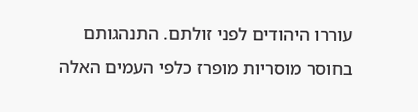עוררו היהודים לפני זולתם. התנהגותם בחוסר מוסריות מופרז כלפי העמים האלה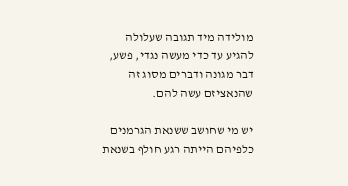מולידה מיד תגובה שעלולה להגיע עד כדי מעשה נגדי, פשע, דבר מגונה ודברים מסוג זה שהנאציזם עשה להם.

יש מי שחושב ששנאת הגרמנים כלפיהם הייתה רגע חולף בשנאת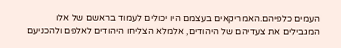העמים כלפיהם.האמריקאים בעצמם היו יכולים לעמוד בראשם של אלו המגבילים את צעדיהם של היהודים, אלמלא הצליחו היהודים לאלפם ולהכניעם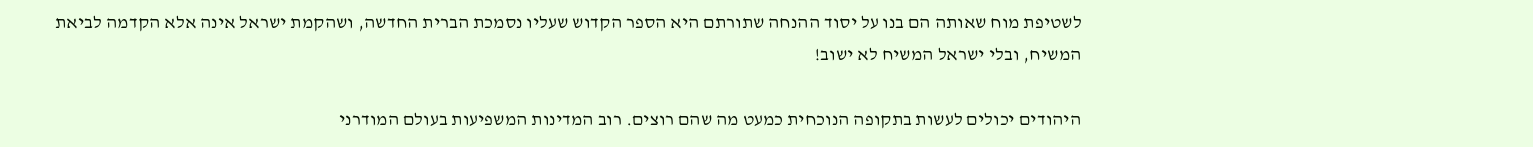לשטיפת מוח שאותה הם בנו על יסוד ההנחה שתורתם היא הספר הקדוש שעליו נסמכת הברית החדשה, ושהקמת ישראל אינה אלא הקדמה לביאת המשיח, ובלי ישראל המשיח לא ישוב!

היהודים יכולים לעשות בתקופה הנוכחית כמעט מה שהם רוצים. רוב המדינות המשפיעות בעולם המודרני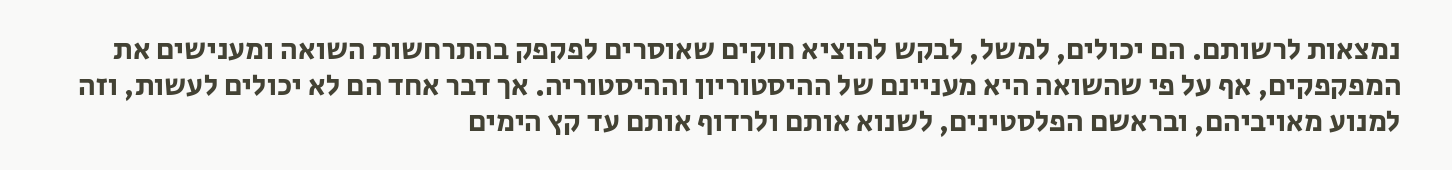נמצאות לרשותם. הם יכולים, למשל, לבקש להוציא חוקים שאוסרים לפקפק בהתרחשות השואה ומענישים את המפקפקים, אף על פי שהשואה היא מעניינם של ההיסטוריון וההיסטוריה. אך דבר אחד הם לא יכולים לעשות, וזה למנוע מאויביהם, ובראשם הפלסטינים, לשנוא אותם ולרדוף אותם עד קץ הימים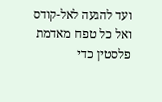ועד להגעה לאל-קודס ואל כל טפח מאדמת פלסטין כדי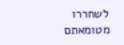לשחררו מטומאתם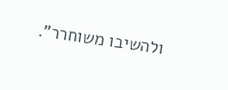ולהשיבו משוחרר".